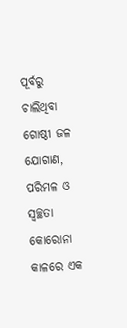ପୂର୍ବରୁ ଚାଲିଥିବା ଗୋଷ୍ଠୀ ଜଳ ଯୋଗାଣ, ପରିମଳ ଓ ସ୍ୱଚ୍ଛତା କୋରୋନା କାଳରେ ଏକ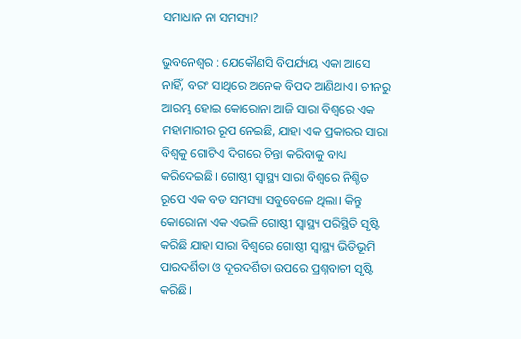ସମାଧାନ ନା ସମସ୍ୟା?

ଭୁବନେଶ୍ବର : ଯେକୌଣସି ବିପର୍ଯ୍ୟୟ ଏକା ଆସେ ନାହିଁ, ବରଂ ସାଥିରେ ଅନେକ ବିପଦ ଆଣିଥାଏ। ଚୀନରୁ ଆରମ୍ଭ ହୋଇ କୋରୋନା ଆଜି ସାରା ବିଶ୍ୱରେ ଏକ ମହାମାରୀର ରୂପ ନେଇଛି, ଯାହା ଏକ ପ୍ରକାରର ସାରା ବିଶ୍ୱକୁ ଗୋଟିଏ ଦିଗରେ ଚିନ୍ତା କରିବାକୁ ବାଧ୍ୟ କରିଦେଇଛି। ଗୋଷ୍ଠୀ ସ୍ୱାସ୍ଥ୍ୟ ସାରା ବିଶ୍ୱରେ ନିଶ୍ଚିତ ରୂପେ ଏକ ବଡ ସମସ୍ୟା ସବୁବେଳେ ଥିଲା। କିନ୍ତୁ କୋରୋନା ଏକ ଏଭଳି ଗୋଷ୍ଠୀ ସ୍ୱାସ୍ଥ୍ୟ ପରିସ୍ଥିତି ସୃଷ୍ଟି କରିଛି ଯାହା ସାରା ବିଶ୍ୱରେ ଗୋଷ୍ଠୀ ସ୍ୱାସ୍ଥ୍ୟ ଭିତିଭୂମି ପାରଦର୍ଶିତା ଓ ଦୂରଦର୍ଶିତା ଉପରେ ପ୍ରଶ୍ନବାଚୀ ସୃଷ୍ଟି କରିଛି।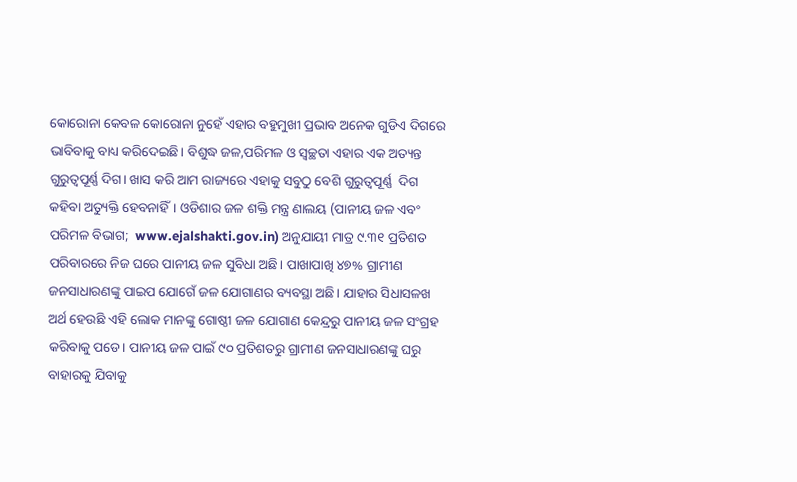କୋରୋନା କେବଳ କୋରୋନା ନୁହେଁ ଏହାର ବହୁମୁଖୀ ପ୍ରଭାବ ଅନେକ ଗୁଡିଏ ଦିଗରେ ଭାବିବାକୁ ବାଧ୍ୟ କରିଦେଇଛି। ବିଶୁଦ୍ଧ ଜଳ,ପରିମଳ ଓ ସ୍ୱଚ୍ଛତା ଏହାର ଏକ ଅତ୍ୟନ୍ତ ଗୁରୁତ୍ବପୂର୍ଣ୍ଣ ଦିଗ। ଖାସ କରି ଆମ ରାଜ୍ୟରେ ଏହାକୁ ସବୁଠୁ ବେଶି ଗୁରୁତ୍ବପୂର୍ଣ୍ଣ  ଦିଗ କହିବା ଅତ୍ୟୁକ୍ତି ହେବନାହିଁ। ଓଡିଶାର ଜଳ ଶକ୍ତି ମନ୍ତ୍ର ଣାଲୟ (ପାନୀୟ ଜଳ ଏବଂ ପରିମଳ ବିଭାଗ;  www.ejalshakti.gov.in) ଅନୁଯାୟୀ ମାତ୍ର ୯.୩୧ ପ୍ରତିଶତ ପରିବାରରେ ନିଜ ଘରେ ପାନୀୟ ଜଳ ସୁବିଧା ଅଛି। ପାଖାପାଖି ୪୭% ଗ୍ରାମୀଣ ଜନସାଧାରଣଙ୍କୁ ପାଇପ ଯୋଗେଁ ଜଳ ଯୋଗାଣର ବ୍ୟବସ୍ଥା ଅଛି। ଯାହାର ସିଧାସଳଖ ଅର୍ଥ ହେଉଛି ଏହି ଲୋକ ମାନଙ୍କୁ ଗୋଷ୍ଠୀ ଜଳ ଯୋଗାଣ କେନ୍ଦ୍ରରୁ ପାନୀୟ ଜଳ ସଂଗ୍ରହ କରିବାକୁ ପଡେ। ପାନୀୟ ଜଳ ପାଇଁ ୯୦ ପ୍ରତିଶତରୁ ଗ୍ରାମୀଣ ଜନସାଧାରଣଙ୍କୁ ଘରୁ ବାହାରକୁ ଯିବାକୁ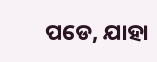ପଡେ, ଯାହା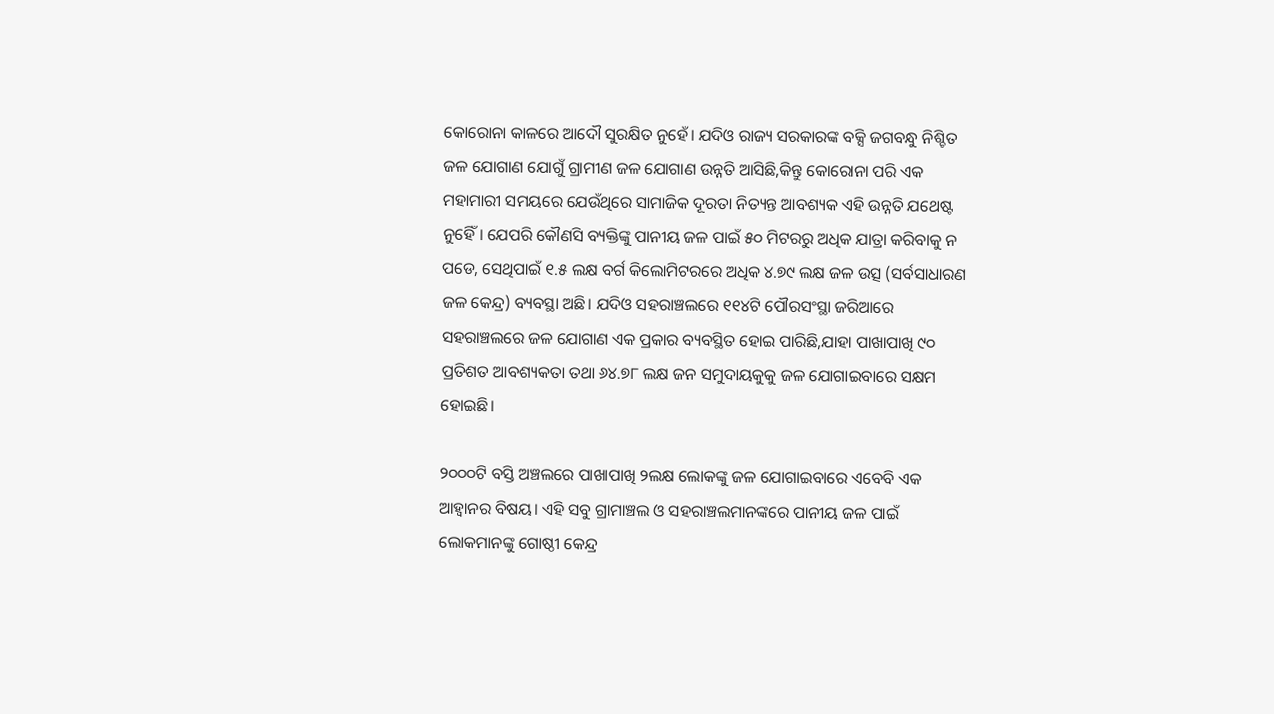କୋରୋନା କାଳରେ ଆଦୌ ସୁରକ୍ଷିତ ନୁହେଁ। ଯଦିଓ ରାଜ୍ୟ ସରକାରଙ୍କ ବକ୍ସି ଜଗବନ୍ଧୁ ନିଶ୍ଚିତ ଜଳ ଯୋଗାଣ ଯୋଗୁଁ ଗ୍ରାମୀଣ ଜଳ ଯୋଗାଣ ଉନ୍ନତି ଆସିଛି,କିନ୍ତୁ କୋରୋନା ପରି ଏକ ମହାମାରୀ ସମୟରେ ଯେଉଁଥିରେ ସାମାଜିକ ଦୂରତା ନିତ୍ୟନ୍ତ ଆବଶ୍ୟକ ଏହି ଉନ୍ନତି ଯଥେଷ୍ଟ ନୁହେିଁ। ଯେପରି କୌଣସି ବ୍ୟକ୍ତିଙ୍କୁ ପାନୀୟ ଜଳ ପାଇଁ ୫୦ ମିଟରରୁ ଅଧିକ ଯାତ୍ରା କରିବାକୁ ନ ପଡେ, ସେଥିପାଇଁ ୧.୫ ଲକ୍ଷ ବର୍ଗ କିଲୋମିଟରରେ ଅଧିକ ୪.୭୯ ଲକ୍ଷ ଜଳ ଉତ୍ସ (ସର୍ବସାଧାରଣ ଜଳ କେନ୍ଦ୍ର) ବ୍ୟବସ୍ଥା ଅଛି। ଯଦିଓ ସହରାଞ୍ଚଲରେ ୧୧୪ଟି ପୌରସଂସ୍ଥା ଜରିଆରେ ସହରାଞ୍ଚଲରେ ଜଳ ଯୋଗାଣ ଏକ ପ୍ରକାର ବ୍ୟବସ୍ଥିତ ହୋଇ ପାରିଛି,ଯାହା ପାଖାପାଖି ୯୦ ପ୍ରତିଶତ ଆବଶ୍ୟକତା ତଥା ୬୪.୭୮ ଲକ୍ଷ ଜନ ସମୁଦାୟକୁକୁ ଜଳ ଯୋଗାଇବାରେ ସକ୍ଷମ ହୋଇଛି।

୨୦୦୦ଟି ବସ୍ତି ଅଞ୍ଚଲରେ ପାଖାପାଖି ୨ଲକ୍ଷ ଲୋକଙ୍କୁ ଜଳ ଯୋଗାଇବାରେ ଏବେବି ଏକ ଆହ୍ୱାନର ବିଷୟ। ଏହି ସବୁ ଗ୍ରାମାଞ୍ଚଲ ଓ ସହରାଞ୍ଚଲମାନଙ୍କରେ ପାନୀୟ ଜଳ ପାଇଁ ଲୋକମାନଙ୍କୁ ଗୋଷ୍ଠୀ କେନ୍ଦ୍ର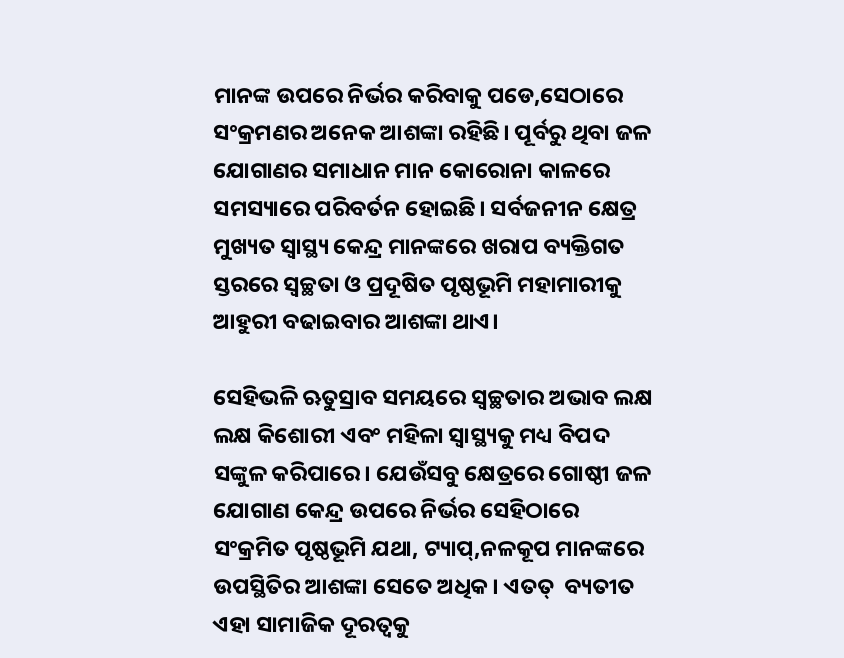ମାନଙ୍କ ଉପରେ ନିର୍ଭର କରିବାକୁ ପଡେ,ସେଠାରେ ସଂକ୍ରମଣର ଅନେକ ଆଶଙ୍କା ରହିଛି। ପୂର୍ବରୁ ଥିବା ଜଳ ଯୋଗାଣର ସମାଧାନ ମାନ କୋରୋନା କାଳରେ ସମସ୍ୟାରେ ପରିବର୍ତନ ହୋଇଛି। ସର୍ବଜନୀନ କ୍ଷେତ୍ର ମୁଖ୍ୟତ ସ୍ୱାସ୍ଥ୍ୟ କେନ୍ଦ୍ର ମାନଙ୍କରେ ଖରାପ ବ୍ୟକ୍ତିଗତ ସ୍ତରରେ ସ୍ୱଚ୍ଛତା ଓ ପ୍ରଦୂଷିତ ପୃଷ୍ଠଭୂମି ମହାମାରୀକୁ ଆହୁରୀ ବଢାଇବାର ଆଶଙ୍କା ଥାଏ।

ସେହିଭଳି ଋତୁସ୍ରାବ ସମୟରେ ସ୍ୱଚ୍ଛତାର ଅଭାବ ଲକ୍ଷ ଲକ୍ଷ କିଶୋରୀ ଏବଂ ମହିଳା ସ୍ୱାସ୍ଥ୍ୟକୁ ମଧ୍ୟ ବିପଦ ସଙ୍କୁଳ କରିପାରେ। ଯେଉଁସବୁ କ୍ଷେତ୍ରରେ ଗୋଷ୍ଠୀ ଜଳ ଯୋଗାଣ କେନ୍ଦ୍ର ଉପରେ ନିର୍ଭର ସେହିଠାରେ ସଂକ୍ରମିତ ପୃଷ୍ଠଭୂମି ଯଥା, ଟ୍ୟାପ୍‍,ନଳକୂପ ମାନଙ୍କରେ ଉପସ୍ଥିତିର ଆଶଙ୍କା ସେତେ ଅଧିକ। ଏତତ୍‍  ବ୍ୟତୀତ ଏହା ସାମାଜିକ ଦୂରତ୍ୱକୁ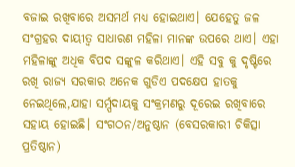ବଜାଇ ରଖିବାରେ ଅସମର୍ଥ ମଧ୍ୟ ହୋଇଥାଏ। ଯେହେତୁ ଜଳ ସଂଗ୍ରହର ଦାୟୀତ୍ବ ସାଧାରଣ ମହିଳା ମାନଙ୍କ ଉପରେ ଥାଏ। ଏହା ମହିଳାଙ୍କୁ ଅଧିକ ବିପଦ ସଙ୍କୁଳ କରିଥାଏ। ଏହି ସବୁ କୁ ଦୃଷ୍ଟିରେ ରଖି ରାଜ୍ୟ ସରକାର ଅନେକ ଗୁଡିଏ ପଦକ୍ଷେପ ହାତକୁ ନେଇଥିଲେ,ଯାହା ସର୍ମ୍ପଦାୟକୁ ସଂକ୍ରମଣରୁ ଦୂରେଇ ରଖିବାରେ ସହାୟ ହୋଇଛି। ସଂଗଠନ/ଅନୁଷ୍ଠାନ (ବେସରକାରୀ ଚିକିତ୍ସା ପ୍ରତିଷ୍ଠାନ)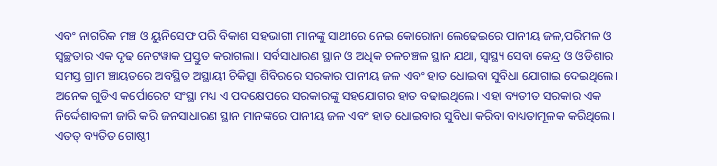ଏବଂ ନାଗରିକ ମଞ୍ଚ ଓ ୟୁନିସେଫ ପରି ବିକାଶ ସହଭାଗୀ ମାନଙ୍କୁ ସାଥୀରେ ନେଇ କୋରୋନା ଲେଢେଇରେ ପାନୀୟ ଜଳ,ପରିମଳ ଓ ସ୍ୱଚ୍ଛତାର ଏକ ଦୃଢ ନେଟୱାକ ପ୍ରସ୍ତୁତ କରାଗଲା। ସର୍ବସାଧାରଣ ସ୍ଥାନ ଓ ଅଧିକ ଚଳଚଞ୍ଚଳ ସ୍ଥାନ ଯଥା, ସ୍ୱାସ୍ଥ୍ୟ ସେବା କେନ୍ଦ୍ର ଓ ଓଡିଶାର ସମସ୍ତ ଗ୍ରାମ ଞ୍ଚାୟତରେ ଅବସ୍ଥିତ ଅସ୍ଥାୟୀ ଚିକିତ୍ସା ଶିବିରରେ ସରକାର ପାନୀୟ ଜଳ ଏବଂ ହାତ ଧୋଇବା ସୁବିଧା ଯୋଗାଇ ଦେଇଥିଲେ। ଅନେକ ଗୁଡିଏ କର୍ପୋରେଟ ସଂସ୍ଥା ମଧ୍ୟ ଏ ପଦକ୍ଷେପରେ ସରକାରଙ୍କୁ ସହଯୋଗର ହାତ ବଢାଇଥିଲେ। ଏହା ବ୍ୟତୀତ ସରକାର ଏକ ନିର୍ଦ୍ଦେଶାବଳୀ ଜାରି କରି ଜନସାଧାରଣ ସ୍ଥାନ ମାନଙ୍କରେ ପାନୀୟ ଜଳ ଏବଂ ହାତ ଧୋଇବାର ସୁବିଧା କରିବା ବାଧ୍ୟତାମୂଳକ କରିଥିଲେ। ଏତତ୍‍ ବ୍ୟତିତ ଗୋଷ୍ଠୀ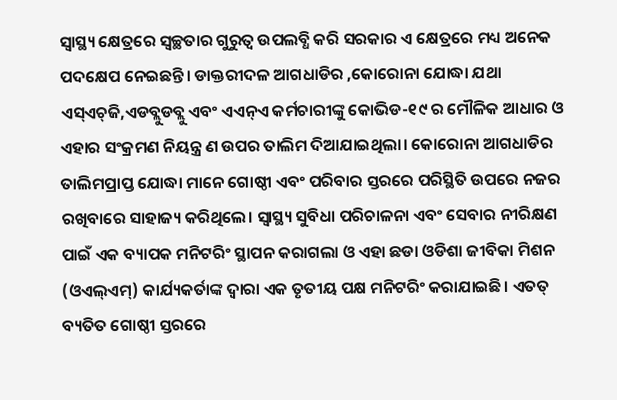ସ୍ୱାସ୍ଥ୍ୟ କ୍ଷେତ୍ରରେ ସ୍ୱଚ୍ଛତାର ଗୁରୁତ୍ୱ ଉପଲବ୍ଧି କରି ସରକାର ଏ କ୍ଷେତ୍ରରେ ମଧ୍ୟ ଅନେକ ପଦକ୍ଷେପ ନେଇଛନ୍ତି। ଡାକ୍ତରୀଦଳ ଆଗଧାଡିର ,କୋରୋନା ଯୋଦ୍ଧା ଯଥା ଏସ୍‍ଏଚ୍‍ଜି,ଏଡବ୍ଲୁଡବ୍ଲୁ ଏବଂ ଏଏନ୍‍ଏ କର୍ମଚାରୀଙ୍କୁ କୋଭିଡ-୧୯ ର ମୌଳିକ ଆଧାର ଓ ଏହାର ସଂକ୍ରମଣ ନିୟନ୍ତ୍ର ଣ ଉପର ତାଲିମ ଦିଆଯାଇଥିଲା। କୋରୋନା ଆଗଧାଡିର ତାଲିମପ୍ରାପ୍ତ ଯୋଦ୍ଧା ମାନେ ଗୋଷ୍ଠୀ ଏବଂ ପରିବାର ସ୍ତରରେ ପରିସ୍ଥିତି ଉପରେ ନଜର ରଖିବାରେ ସାହାଜ୍ୟ କରିଥିଲେ। ସ୍ୱାସ୍ଥ୍ୟ ସୁବିଧା ପରିଚାଳନା ଏବଂ ସେବାର ନୀରିକ୍ଷଣ ପାଇଁ ଏକ ବ୍ୟାପକ ମନିଟରିଂ ସ୍ଥାପନ କରାଗଲା ଓ ଏହା ଛଡା ଓଡିଶା ଜୀବିକା ମିଶନ (ଓଏଲ୍‍ଏମ୍‍) କାର୍ଯ୍ୟକର୍ତାଙ୍କ ଦ୍ୱାରା ଏକ ତୃତୀୟ ପକ୍ଷ ମନିଟରିଂ କରାଯାଇଛି। ଏତତ୍‍ ବ୍ୟତିତ ଗୋଷ୍ଠୀ ସ୍ତରରେ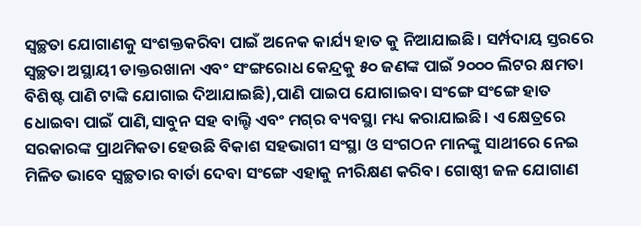ସ୍ୱଚ୍ଛତା ଯୋଗାଣକୁ ସଂଶକ୍ତକରିବା ପାଇଁ ଅନେକ କାର୍ଯ୍ୟ ହାତ କୁ ନିଆଯାଇଛି। ସର୍ମ୍ପଦାୟ ସ୍ତରରେ ସ୍ୱଚ୍ଛତା ଅସ୍ଥାୟୀ ଡାକ୍ତରଖାନା ଏବଂ ସଂଙ୍ଗରୋଧ କେନ୍ଦ୍ରକୁ ୫୦ ଜଣଙ୍କ ପାଇଁ ୨୦୦୦ ଲିଟର କ୍ଷମତା ବିଶିଷ୍ଟ ପାଣି ଟାଙ୍କି ଯୋଗାଇ ଦିଆଯାଇଛି),ପାଣି ପାଇପ ଯୋଗାଇବା ସଂଙ୍ଗେ ସଂଙ୍ଗେ ହାତ ଧୋଇବା ପାଇଁ ପାଣି,ସାବୁନ ସହ ବାଲ୍ଟି ଏବଂ ମଗ୍‍ର ବ୍ୟବସ୍ଥା ମଧ୍ୟ କରାଯାଇଛି। ଏ କ୍ଷେତ୍ରରେ ସରକାରଙ୍କ ପ୍ରାଥମିକତା ହେଉଛି ବିକାଶ ସହଭାଗୀ ସଂସ୍ଥା ଓ ସଂଗଠନ ମାନଙ୍କୁ ସାଥୀରେ ନେଇ ମିଳିତ ଭାବେ ସ୍ୱଚ୍ଛତାର ବାର୍ତା ଦେବା ସଂଙ୍ଗେ ଏହାକୁ ନୀରିକ୍ଷଣ କରିବ। ଗୋଷ୍ଠୀ ଜଳ ଯୋଗାଣ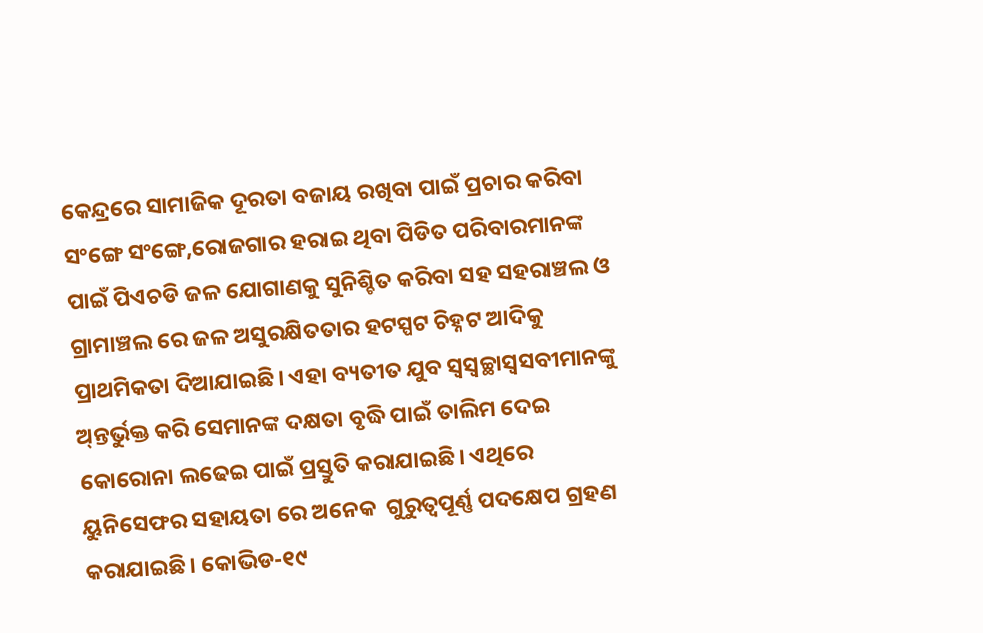କେନ୍ଦ୍ରରେ ସାମାଜିକ ଦୂରତା ବଜାୟ ରଖିବା ପାଇଁ ପ୍ରଚାର କରିବା ସଂଙ୍ଗେ ସଂଙ୍ଗେ,ରୋଜଗାର ହରାଇ ଥିବା ପିଡିତ ପରିବାରମାନଙ୍କ ପାଇଁ ପିଏଚଡି ଜଳ ଯୋଗାଣକୁ ସୁନିଶ୍ଚିତ କରିବା ସହ ସହରାଞ୍ଚଲ ଓ ଗ୍ରାମାଞ୍ଚଲ ରେ ଜଳ ଅସୁରକ୍ଷିତତାର ହଟସ୍ପଟ ଚିହ୍ନଟ ଆଦିକୁ ପ୍ରାଥମିକତା ଦିଆଯାଇଛି। ଏହା ବ୍ୟତୀତ ଯୁବ ସ୍ୱସ୍ୱଚ୍ଛାସ୍ୱସବୀମାନଙ୍କୁ ଅ୍‍ନ୍ତର୍ଭୁକ୍ତ କରି ସେମାନଙ୍କ ଦକ୍ଷତା ବୃଦ୍ଧି ପାଇଁ ତାଲିମ ଦେଇ କୋରୋନା ଲଢେଇ ପାଇଁ ପ୍ରସ୍ତୁତି କରାଯାଇଛି। ଏଥିରେ ୟୁନିସେଫର ସହାୟତା ରେ ଅନେକ  ଗୁରୁତ୍ବପୂର୍ଣ୍ଣ ପଦକ୍ଷେପ ଗ୍ରହଣ କରାଯାଇଛି। କୋଭିଡ-୧୯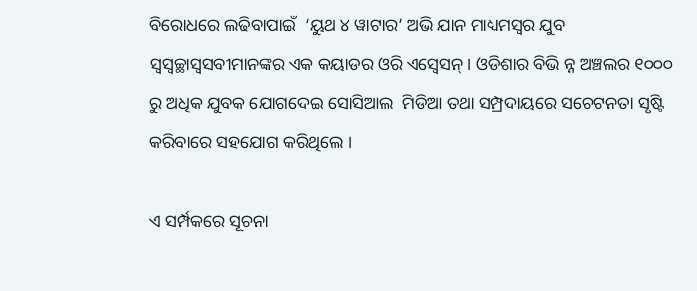ବିରୋଧରେ ଲଢିବାପାଇଁ  ‘ୟୁଥ ୪ ୱାଟାର’ ଅଭି ଯାନ ମାଧ୍ୟମସ୍ୱର ଯୁବ ସ୍ୱସ୍ୱଚ୍ଛାସ୍ୱସବୀମାନଙ୍କର ଏକ କୟାଡର ଓରି ଏସ୍ୱେସନ୍। ଓଡିଶାର ବିଭି ନ୍ନ ଅଞ୍ଚଲର ୧୦୦୦ ରୁ ଅଧିକ ଯୁବକ ଯୋଗଦେଇ ସୋସିଆଲ  ମିଡିଆ ତଥା ସମ୍ପ୍ରଦାୟରେ ସଚେଟନତା ସୃଷ୍ଟି କରିବାରେ ସହଯୋଗ କରିଥିଲେ ।

ଏ ସର୍ମ୍ପକରେ ସୂଚନା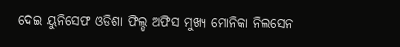ଦେଇ ୟୁନିସେଫ ଓଡିଶା ଫିଲ୍ଡ ଅଫିସ ମୁଖ୍ୟ ମୋନିକା ନିଲସେନ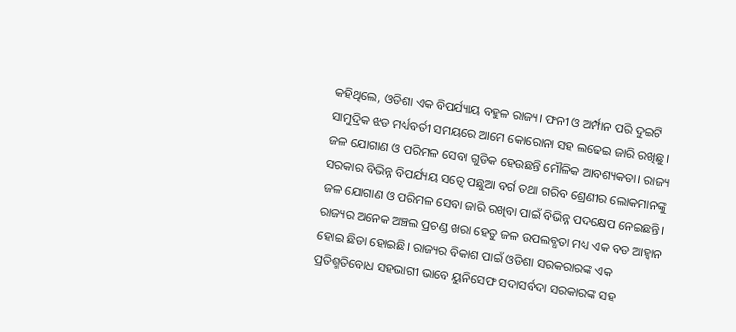କହିଥିଲେ, ଓଡିଶା ଏକ ବିପର୍ଯ୍ୟାୟ ବହୁଳ ରାଜ୍ୟ। ଫନୀ ଓ ଅର୍ମ୍ପାନ ପରି ଦୁଇଟି ସାମୁଦ୍ରିକ ଝଡ ମର୍ଧ୍ୟବର୍ତୀ ସମୟରେ ଆମେ କୋରୋନା ସହ ଲଢେଇ ଜାରି ରଖିଛୁ। ଜଳ ଯୋଗାଣ ଓ ପରିମଳ ସେବା ଗୁଡିକ ହେଉଛନ୍ତି ମୌଳିକ ଆବଶ୍ୟକତା। ରାଜ୍ୟ ସରକାର ବିଭିନ୍ନ ବିପର୍ଯ୍ୟୟ ସତ୍ୱେ ପଛୁଆ ବର୍ଗ ତଥା ଗରିବ ଶ୍ରେଣୀର ଲୋକମାନଙ୍କୁ ଜଳ ଯୋଗାଣ ଓ ପରିମଳ ସେବା ଜାରି ରଖିବା ପାଇଁ ବିଭିନ୍ନ ପଦକ୍ଷେପ ନେଇଛନ୍ତି। ରାଜ୍ୟର ଅନେକ ଅଞ୍ଚଲ ପ୍ରଚଣ୍ଡ ଖରା ହେତୁ ଜଳ ଉପଲବ୍ଧତା ମଧ୍ୟ ଏକ ବଡ ଆହ୍ୱାନ ହୋଇ ଛିଡା ହୋଇଛି। ରାଜ୍ୟର ବିକାଶ ପାଇଁ ଓଡିଶା ସରକରାରଙ୍କ ଏକ ପ୍ରତିଶ୍ମତିବୋଧ ସହଭାଗୀ ଭାବେ ୟୁନିସେଫ ସଦାସର୍ବଦା ସରକାରଙ୍କ ସହ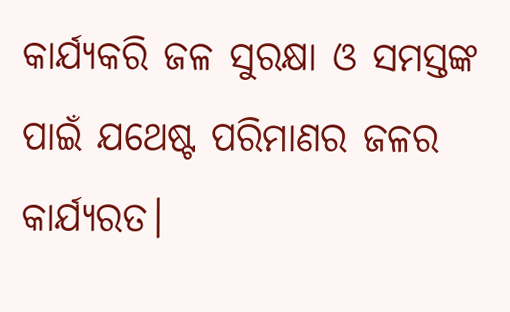କାର୍ଯ୍ୟକରି ଜଳ ସୁରକ୍ଷା ଓ ସମସ୍ତଙ୍କ ପାଇଁ ଯଥେଷ୍ଟ ପରିମାଣର ଜଳର କାର୍ଯ୍ୟରତ।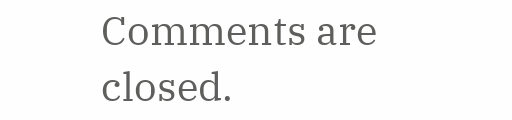Comments are closed.